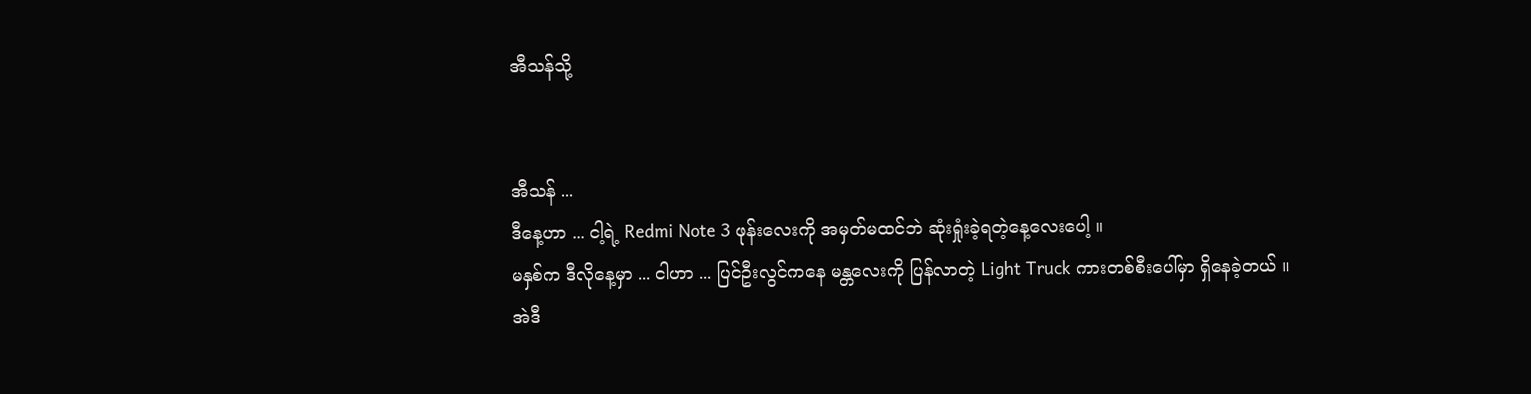အီသန်သို့


အီသန် ...
ဒီနေ့ဟာ ... ငါ့ရဲ့ Redmi Note 3 ဖုန်းလေးကို အမှတ်မထင်ဘဲ ဆုံးရှုံးခဲ့ရတဲ့နေ့လေးပေါ့ ။
မနှစ်က ဒီလိုနေ့မှာ ... ငါဟာ ... ပြင်ဦးလွင်ကနေ မန္တလေးကို ပြန်လာတဲ့ Light Truck ကားတစ်စီးပေါ်မှာ ရှိနေခဲ့တယ် ။
အဲဒီ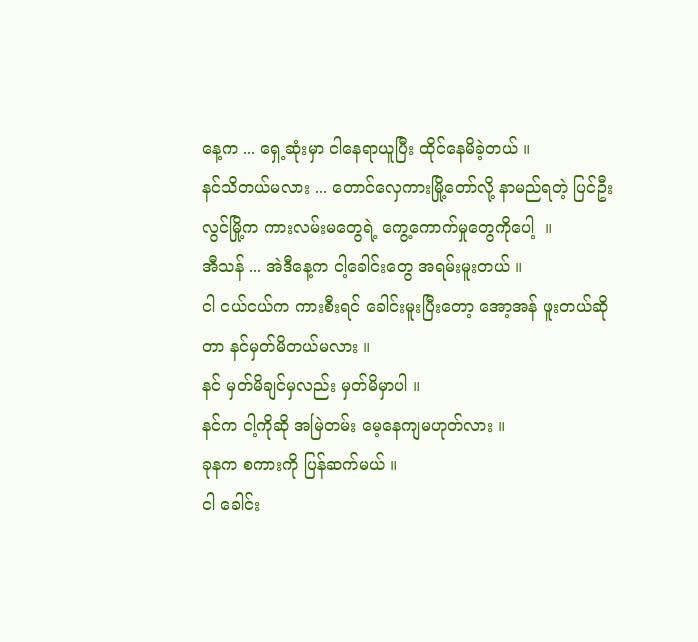နေ့က ... ရှေ့ဆုံးမှာ ငါနေရာယူပြီး ထိုင်နေမိခဲ့တယ် ။
နင်သိတယ်မလား ... တောင်လှေကားမြို့တော်လို့ နာမည်ရတဲ့ ပြင်ဦးလွင်မြို့က ကားလမ်းမတွေရဲ့ ကွေ့ကောက်မှုတွေကိုပေါ့  ။
အီသန် ... အဲဒီနေ့က ငါ့ခေါင်းတွေ အရမ်းမူးတယ် ။
ငါ ငယ်ငယ်က ကားစီးရင် ခေါင်းမူးပြီးတော့ အော့အန် ဖူးတယ်ဆိုတာ နင်မှတ်မိတယ်မလား ။
နင် မှတ်မိချင်မှလည်း မှတ်မိမှာပါ ။
နင်က ငါ့ကိုဆို အမြဲတမ်း မေ့နေကျမဟုတ်လား ။
ခုနက စကားကို ပြန်ဆက်မယ် ။
ငါ ခေါင်း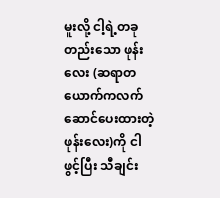မူးလို့ ငါ့ရဲ့တခုတည်းသော ဖုန်းလေး (ဆရာတယောက်ကလက်ဆောင်ပေးထားတဲ့ဖုန်းလေး)ကို ငါဖွင့်ပြီး သီချင်း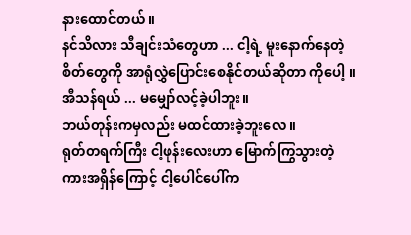နား‌ထောင်တယ် ။
နင်သိလား သီချင်းသံတွေဟာ ... ငါ့ရဲ့ မူးနောက်နေတဲ့ စိတ်တွေကို အာရုံလွှဲပြောင်းစေနိုင်တယ်ဆိုတာ ကိုပေါ့ ။
အီသန်ရယ် ... မမျှော်လင့်ခဲ့ပါဘူး။
ဘယ်တုန်းကမှလည်း မထင်ထားခဲ့ဘူးလေ ။
ရုတ်တရက်ကြီး ငါ့ဖုန်းလေးဟာ မြောက်ကြွသွားတဲ့ ကားအရှိန်ကြောင့် ငါ့ပေါင်ပေါ်က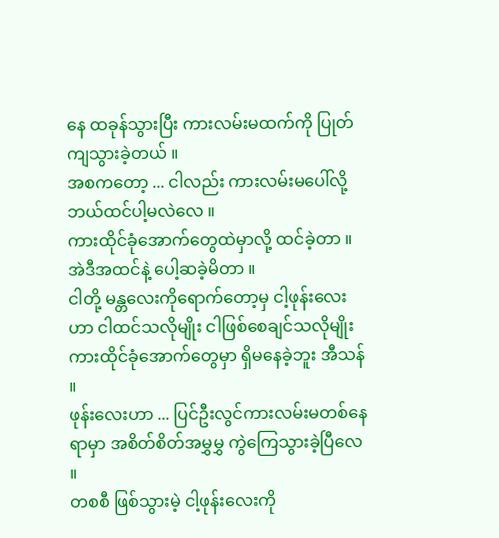နေ ထခုန်သွားပြီး ကားလမ်းမထက်ကို ပြုတ်ကျသွားခဲ့တယ် ။
အစကတော့ ... ငါလည်း ကားလမ်းမပေါ်လို့ ဘယ်ထင်ပါ့မလဲလေ ။ ‌
ကားထိုင်ခုံအောက်တွေထဲမှာလို့ ထင်ခဲ့တာ ။
အဲဒီအထင်နဲ့ ပေါ့ဆခဲ့မိတာ ။
ငါတို့ မန္တလေးကိုရောက်တော့မှ ငါ့ဖုန်းလေးဟာ ငါထင်သလိုမျိုး ငါဖြစ်စေချင်သလိုမျိုး ကားထိုင်ခုံအောက်တွေမှာ ရှိမနေခဲ့ဘူး အီသန် ။
ဖုန်းလေးဟာ ... ပြင်ဦးလွင်ကားလမ်းမတစ်နေရာမှာ အစိတ်စိတ်အမွှမွှ ကွဲကြေသွားခဲ့ပြီလေ ။
တစစီ ဖြစ်သွားမဲ့ ငါ့ဖုန်းလေးကို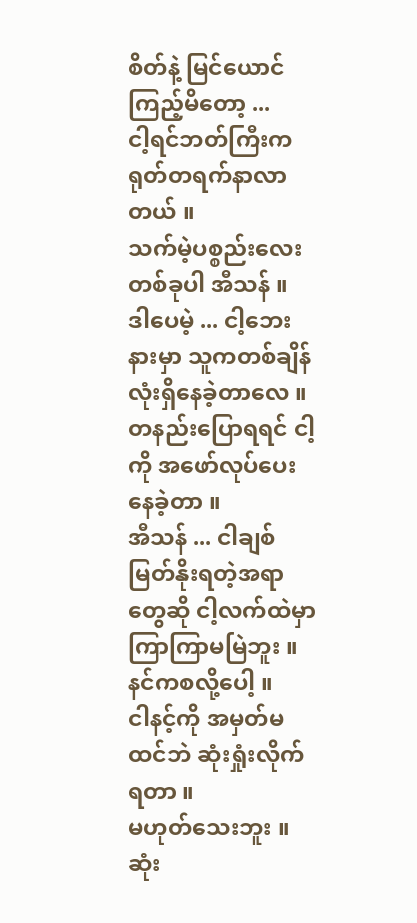စိတ်နဲ့ ‌မြင်ယောင်ကြည့်မိတော့ ...
ငါ့ရင်ဘတ်ကြီးက ရုတ်တရက်နာလာတယ် ။
သက်မဲ့ပစ္စည်းလေးတစ်ခုပါ အီသန် ။
ဒါပေမဲ့ ... ငါ့ဘေးနားမှာ သူကတစ်ချိန်လုံးရှိနေခဲ့တာလေ ။
တနည်းပြောရရင် ငါ့ကို အဖော်လုပ်ပေးနေခဲ့တာ ။
အီသန် ... ငါချစ်မြတ်နိုးရတဲ့အရာတွေဆို ငါ့လက်ထဲမှာ ကြာကြာမမြဲဘူး ။
နင်ကစလို့ပေါ့ ။
ငါနင့်ကို အမှတ်မထင်ဘဲ ဆုံးရှုံးလိုက်ရတာ ။
မဟုတ်သေးဘူး ။
ဆုံး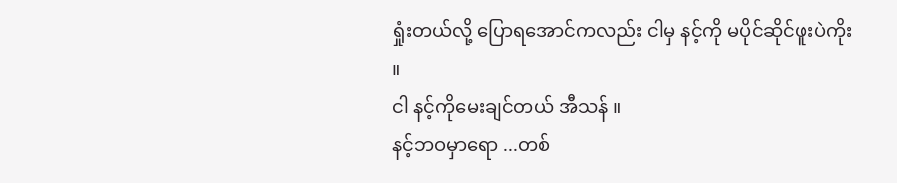ရှုံးတယ်လို့ ပြောရအောင်ကလည်း ငါမှ နင့်ကို မပိုင်ဆိုင်ဖူးပဲကိုး ။
ငါ နင့်ကိုမေးချင်တယ် အီသန် ။
နင့်ဘဝမှာရော ...တစ်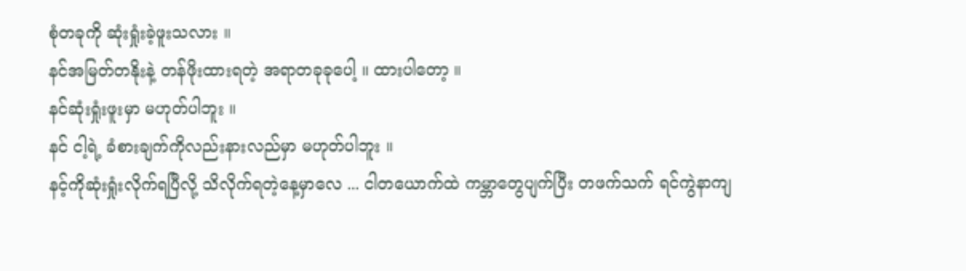စုံတခုကို ဆုံးရှုံးခဲ့ဖူးသလား ။
နင်အမြတ်တနိုးနဲ့ တန်ဖိုးထားရတဲ့ အရာတခုခုပေါ့ ။ ထားပါတော့ ။
နင်ဆုံးရှုံးဖူးမှာ မဟုတ်ပါဘူး ။
နင် ငါ့ရဲ့ ခံစားချက်ကိုလည်းနားလည်မှာ မဟုတ်ပါဘူး ။
နင့်ကိုဆုံးရှုံးလိုက်ရပြီလို့ သိလိုက်ရတဲ့နေ့မှာလေ ... ငါတယောက်ထဲ ကမ္ဘာတွေပျက်ပြီး တဖက်သက် ရင်ကွဲနာကျ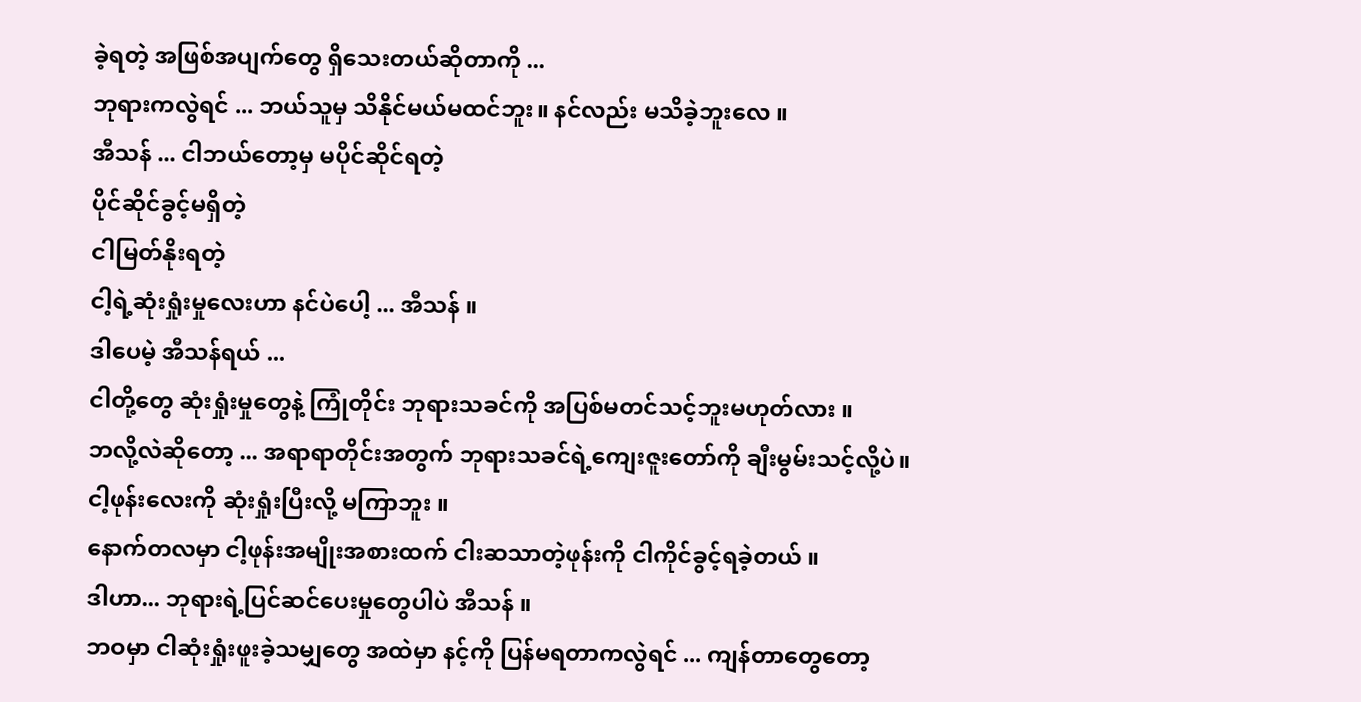ခဲ့ရတဲ့ အဖြစ်အပျက်‌တွေ ရှိသေးတယ်ဆိုတာကို ...
ဘုရားကလွဲရင် ... ဘယ်သူမှ သိနိုင်မယ်မထင်ဘူး။ နင်လည်း မသိခဲ့ဘူးလေ ။
အီသန် ... ငါဘယ်‌တော့မှ မပိုင်ဆိုင်ရတဲ့
ပိုင်ဆိုင်ခွင့်မရှိတဲ့
ငါမြတ်နိုးရတဲ့
ငါ့ရဲ့ဆုံးရှုံးမှုလေးဟာ နင်ပဲပေါ့ ... အီသန် ။
ဒါပေမဲ့ အီသန်ရယ် ...
ငါတို့တွေ ဆုံးရှုံးမှုတွေနဲ့ ကြုံတိုင်း ဘုရားသခင်ကို အပြစ်မတင်သင့်ဘူးမဟုတ်လား ။
ဘလို့လဲဆို‌တော့ ... အရာရာတိုင်းအတွက် ဘုရားသခင်ရဲ့ကျေးဇူးတော်ကို ချီးမွမ်းသင့်လို့ပဲ။
ငါ့ဖုန်းလေးကို ဆုံးရှုံးပြီးလို့ မကြာဘူး ။
နောက်တလမှာ ငါ့ဖုန်းအမျိုးအစားထက် ငါးဆသာတဲ့ဖုန်းကို ငါကိုင်ခွင့်ရခဲ့တယ် ။
ဒါဟာ... ဘုရားရဲ့ပြင်ဆင်ပေးမှုတွေပါပဲ အီသန် ။
ဘဝမှာ ငါဆုံးရှုံးဖူးခဲ့သမျှတွေ အထဲမှာ နင့်ကို ပြန်မရတာကလွဲရင် ... ကျန်တာတွေတော့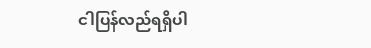ငါပြန်လည်ရရှိပါ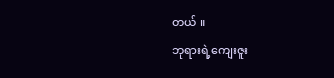တယ် ။
ဘုရားရဲ့ကျေးဇူး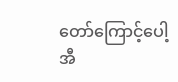တော်ကြောင့်ပေါ့ အီ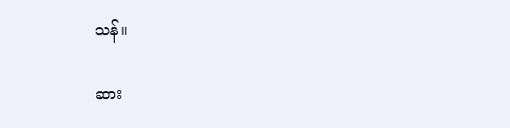သန်။

ဆား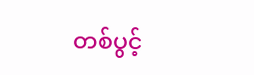တစ်ပွင့်